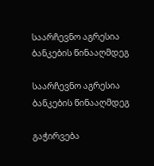საარჩევნო აგრესია ბანკების წინააღმდეგ

საარჩევნო აგრესია ბანკების წინააღმდეგ

გაჭირვება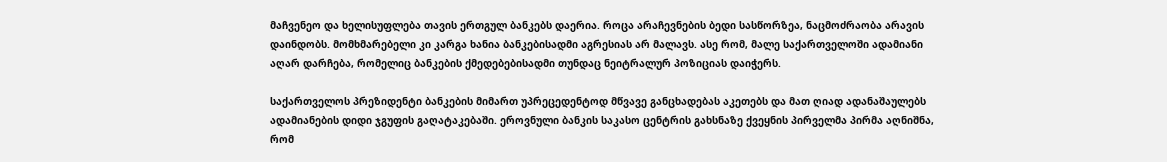მაჩვენეო და ხელისუფლება თავის ერთგულ ბანკებს დაერია. როცა არაჩევნების ბედი სასწორზეა, ნაცმოძრაობა არავის დაინდობს. მომხმარებელი კი კარგა ხანია ბანკებისადმი აგრესიას არ მალავს. ასე რომ, მალე საქართველოში ადამიანი აღარ დარჩება, რომელიც ბანკების ქმედებებისადმი თუნდაც ნეიტრალურ პოზიციას დაიჭერს.

საქართველოს პრეზიდენტი ბანკების მიმართ უპრეცედენტოდ მწვავე განცხადებას აკეთებს და მათ ღიად ადანაშაულებს ადამიანების დიდი ჯგუფის გაღატაკებაში. ეროვნული ბანკის საკასო ცენტრის გახსნაზე ქვეყნის პირველმა პირმა აღნიშნა, რომ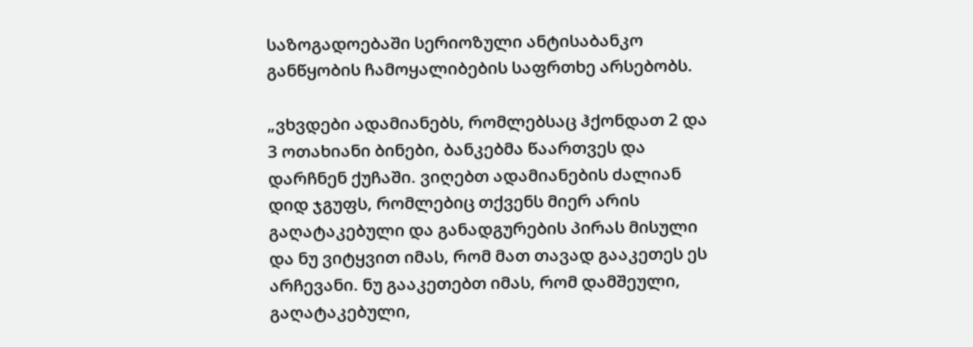საზოგადოებაში სერიოზული ანტისაბანკო განწყობის ჩამოყალიბების საფრთხე არსებობს.

„ვხვდები ადამიანებს, რომლებსაც ჰქონდათ 2 და 3 ოთახიანი ბინები, ბანკებმა წაართვეს და დარჩნენ ქუჩაში. ვიღებთ ადამიანების ძალიან დიდ ჯგუფს, რომლებიც თქვენს მიერ არის გაღატაკებული და განადგურების პირას მისული და ნუ ვიტყვით იმას, რომ მათ თავად გააკეთეს ეს არჩევანი. ნუ გააკეთებთ იმას, რომ დამშეული, გაღატაკებული,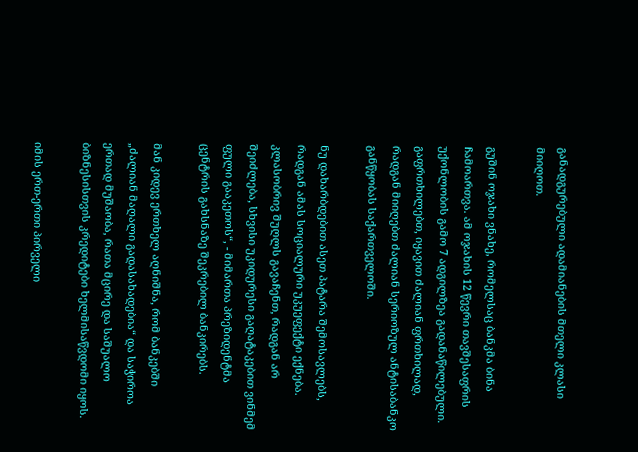განადგურებული ადამიანების მთელი კლასი მიიღოთ.

გუშინ ოჯახი ვნახე, რომელსაც ბანკმა ბინა ჩამოართვა. ამ ოჯახის 12 წევრი თავშესაფრის უქონლობის გამო 7 ადგილზეა გადანაწილებული. გაფრთხილებთ, იყავით ძალიან ფრთხილად, რადგან მიიღებთ ძალიან სერიოზულ ანტისაბანკო განწყობას საქართველოში.

ნუ დახარბდებით ასეთ პატარა შემოსავლებს, რადგან ამას სოციალური უკუეფექტი ექნება. კლასობრივ შუღლს გავაჩენთ, რადგან არ შეიძლება, სხვისი უკიდურესი გაღატაკებით ვინმემ ფული გააკეთოს“, - მიმართა პრეზიდენტმა ცენტრის გახსნაზე შეკრებილ ბანკირებს.

მან კიდევ ერთხელ აღნიშნა, რომ ბანკებში „ძალიან მაღალი გადასახადებია“ და საჭიროა ერთად მუშაობა, რათა მცირე და საშუალო ბიზნესისთვის კრედიტები ხელმისაწვდომი იყოს.

იმის ერთ-ერთი პირველი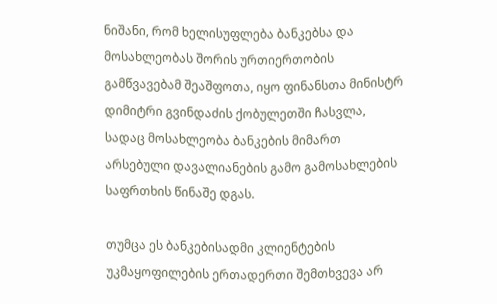ნიშანი, რომ ხელისუფლება ბანკებსა და მოსახლეობას შორის ურთიერთობის გამწვავებამ შეაშფოთა, იყო ფინანსთა მინისტრ დიმიტრი გვინდაძის ქობულეთში ჩასვლა, სადაც მოსახლეობა ბანკების მიმართ არსებული დავალიანების გამო გამოსახლების საფრთხის წინაშე დგას.

თუმცა ეს ბანკებისადმი კლიენტების უკმაყოფილების ერთადერთი შემთხვევა არ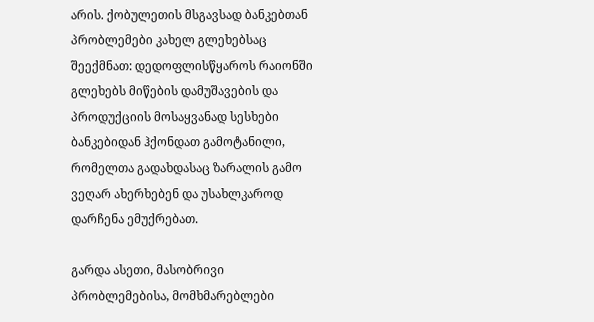არის. ქობულეთის მსგავსად ბანკებთან პრობლემები კახელ გლეხებსაც შეექმნათ: დედოფლისწყაროს რაიონში გლეხებს მიწების დამუშავების და პროდუქციის მოსაყვანად სესხები ბანკებიდან ჰქონდათ გამოტანილი, რომელთა გადახდასაც ზარალის გამო ვეღარ ახერხებენ და უსახლკაროდ დარჩენა ემუქრებათ.

გარდა ასეთი, მასობრივი პრობლემებისა, მომხმარებლები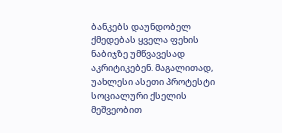ბანკებს დაუნდობელ ქმედებას ყველა ფეხის ნაბიჯზე უმწვავესად აკრიტიკებენ. მაგალითად, უახლესი ასეთი პროტესტი სოციალური ქსელის მეშვეობით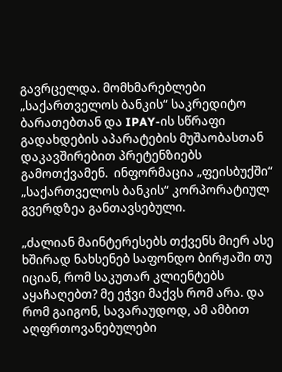გავრცელდა. მომხმარებლები „საქართველოს ბანკის“ საკრედიტო ბარათებთან და IPAY-ის სწრაფი გადახდების აპარატების მუშაობასთან დაკავშირებით პრეტენზიებს გამოთქვამენ.  ინფორმაცია „ფეისბუქში“ „საქართველოს ბანკის“ კორპორატიულ გვერდზეა განთავსებული.

„ძალიან მაინტერესებს თქვენს მიერ ასე ხშირად ნახსენებ საფონდო ბირჟაში თუ იციან, რომ საკუთარ კლიენტებს აყაჩაღებთ? მე ეჭვი მაქვს რომ არა. და რომ გაიგონ, სავარაუდოდ, ამ ამბით აღფრთოვანებულები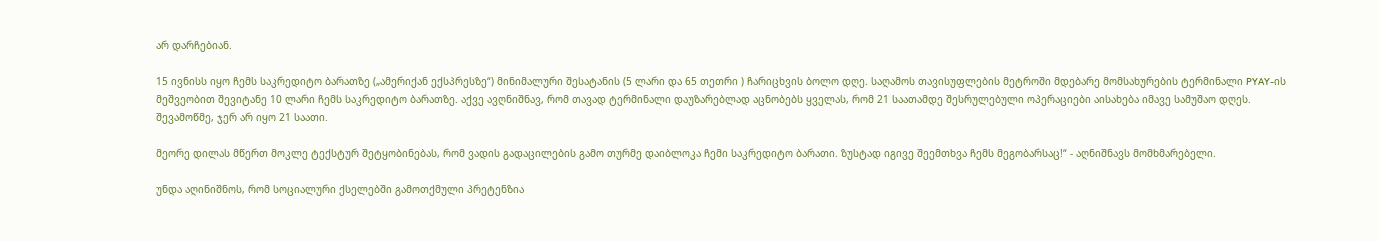არ დარჩებიან.

15 ივნისს იყო ჩემს საკრედიტო ბარათზე („ამერიქან ექსპრესზე“) მინიმალური შესატანის (5 ლარი და 65 თეთრი ) ჩარიცხვის ბოლო დღე. საღამოს თავისუფლების მეტროში მდებარე მომსახურების ტერმინალი PYAY-ის მეშვეობით შევიტანე 10 ლარი ჩემს საკრედიტო ბარათზე. აქვე ავღნიშნავ, რომ თავად ტერმინალი დაუზარებლად აცნობებს ყველას, რომ 21 საათამდე შესრულებული ოპერაციები აისახება იმავე სამუშაო დღეს. შევამოწმე, ჯერ არ იყო 21 საათი.

მეორე დილას მწერთ მოკლე ტექსტურ შეტყობინებას, რომ ვადის გადაცილების გამო თურმე დაიბლოკა ჩემი საკრედიტო ბარათი. ზუსტად იგივე შეემთხვა ჩემს მეგობარსაც!“ - აღნიშნავს მომხმარებელი.

უნდა აღინიშნოს, რომ სოციალური ქსელებში გამოთქმული პრეტენზია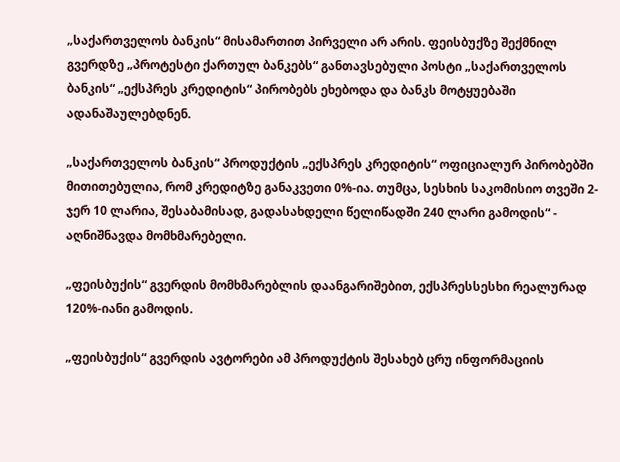„საქართველოს ბანკის“ მისამართით პირველი არ არის. ფეისბუქზე შექმნილ გვერდზე „პროტესტი ქართულ ბანკებს“ განთავსებული პოსტი „საქართველოს ბანკის“ „ექსპრეს კრედიტის“ პირობებს ეხებოდა და ბანკს მოტყუებაში ადანაშაულებდნენ.

„საქართველოს ბანკის“ პროდუქტის „ექსპრეს კრედიტის“ ოფიციალურ პირობებში მითითებულია, რომ კრედიტზე განაკვეთი 0%-ია. თუმცა, სესხის საკომისიო თვეში 2-ჯერ 10 ლარია, შესაბამისად, გადასახდელი წელიწადში 240 ლარი გამოდის“ -  აღნიშნავდა მომხმარებელი.

„ფეისბუქის“ გვერდის მომხმარებლის დაანგარიშებით, ექსპრესსესხი რეალურად 120%-იანი გამოდის.

„ფეისბუქის“ გვერდის ავტორები ამ პროდუქტის შესახებ ცრუ ინფორმაციის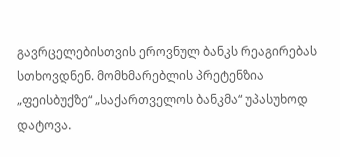გავრცელებისთვის ეროვნულ ბანკს რეაგირებას სთხოვდნენ. მომხმარებლის პრეტენზია „ფეისბუქზე“ „საქართველოს ბანკმა“ უპასუხოდ დატოვა.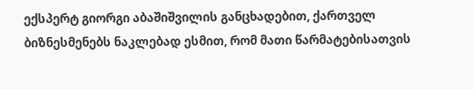ექსპერტ გიორგი აბაშიშვილის განცხადებით, ქართველ ბიზნესმენებს ნაკლებად ესმით, რომ მათი წარმატებისათვის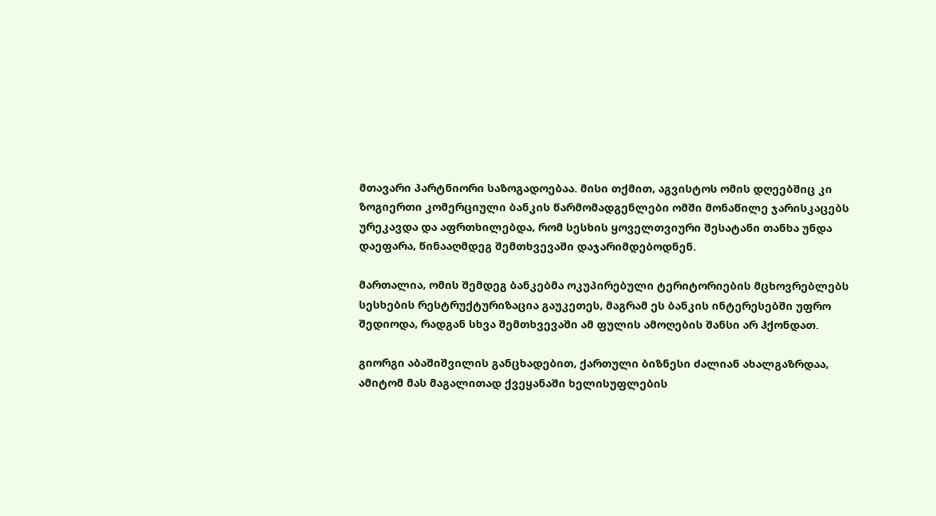მთავარი პარტნიორი საზოგადოებაა. მისი თქმით, აგვისტოს ომის დღეებშიც კი ზოგიერთი კომერციული ბანკის წარმომადგენლები ომში მონაწილე ჯარისკაცებს ურეკავდა და აფრთხილებდა, რომ სესხის ყოველთვიური შესატანი თანხა უნდა დაეფარა, წინააღმდეგ შემთხვევაში დაჯარიმდებოდნენ.

მართალია, ომის შემდეგ ბანკებმა ოკუპირებული ტერიტორიების მცხოვრებლებს სესხების რესტრუქტურიზაცია გაუკეთეს, მაგრამ ეს ბანკის ინტერესებში უფრო შედიოდა, რადგან სხვა შემთხვევაში ამ ფულის ამოღების შანსი არ ჰქონდათ.

გიორგი აბაშიშვილის განცხადებით, ქართული ბიზნესი ძალიან ახალგაზრდაა, ამიტომ მას მაგალითად ქვეყანაში ხელისუფლების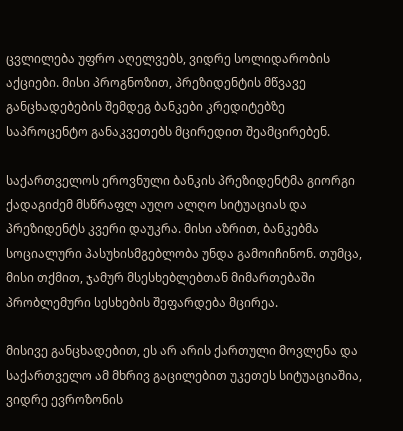ცვლილება უფრო აღელვებს, ვიდრე სოლიდარობის აქციები. მისი პროგნოზით, პრეზიდენტის მწვავე განცხადებების შემდეგ ბანკები კრედიტებზე საპროცენტო განაკვეთებს მცირედით შეამცირებენ.

საქართველოს ეროვნული ბანკის პრეზიდენტმა გიორგი ქადაგიძემ მსწრაფლ აუღო ალღო სიტუაციას და პრეზიდენტს კვერი დაუკრა. მისი აზრით, ბანკებმა სოციალური პასუხისმგებლობა უნდა გამოიჩინონ. თუმცა, მისი თქმით, ჯამურ მსესხებლებთან მიმართებაში პრობლემური სესხების შეფარდება მცირეა.

მისივე განცხადებით, ეს არ არის ქართული მოვლენა და საქართველო ამ მხრივ გაცილებით უკეთეს სიტუაციაშია, ვიდრე ევროზონის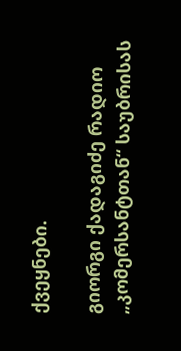ქვეყნები.

გიორგი ქადაგიძე რადიო „კომერსანტთან“ საუბრისას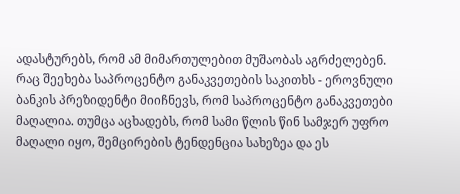ადასტურებს, რომ ამ მიმართულებით მუშაობას აგრძელებენ. რაც შეეხება საპროცენტო განაკვეთების საკითხს - ეროვნული ბანკის პრეზიდენტი მიიჩნევს, რომ საპროცენტო განაკვეთები მაღალია. თუმცა აცხადებს, რომ სამი წლის წინ სამჯერ უფრო მაღალი იყო, შემცირების ტენდენცია სახეზეა და ეს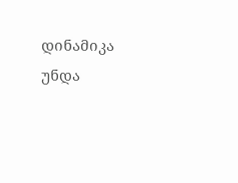დინამიკა უნდა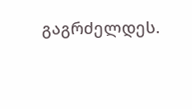გაგრძელდეს.